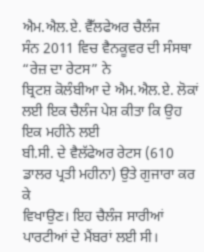ਐਮ.ਐਲ.ਏ. ਵੈੱਲਫੇਅਰ ਚੈਲੰਜ
ਸੰਨ 2011 ਵਿਚ ਵੈਨਕੂਵਰ ਦੀ ਸੰਸਥਾ “ਰੇਜ਼ ਦਾ ਰੇਟਸ” ਨੇ
ਬ੍ਰਿਟਸ਼ ਕੋਲੰਬੀਆ ਦੇ ਐਮ.ਐਲ.ਏ. ਲੋਕਾਂ ਲਈ ਇਕ ਚੈਲੰਜ ਪੇਸ਼ ਕੀਤਾ ਕਿ ਉਹ ਇਕ ਮਹੀਨੇ ਲਈ
ਬੀ.ਸੀ. ਦੇ ਵੈਲੱਫੇਅਰ ਰੇਟਸ (610 ਡਾਲਰ ਪ੍ਰਤੀ ਮਹੀਨਾ) ਉਤੇ ਗੁਜਾਰਾ ਕਰ ਕੇ
ਵਿਖਾਉਣ। ਇਹ ਚੈਲੰਜ ਸਾਰੀਆਂ ਪਾਰਟੀਆਂ ਦੇ ਮੈਂਬਰਾਂ ਲਈ ਸੀ।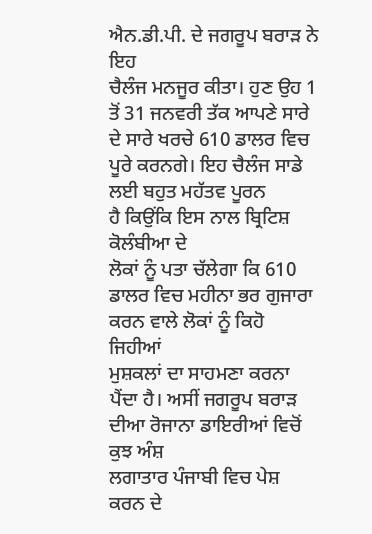ਐਨ.ਡੀ.ਪੀ. ਦੇ ਜਗਰੂਪ ਬਰਾੜ ਨੇ ਇਹ
ਚੈਲੰਜ ਮਨਜੂਰ ਕੀਤਾ। ਹੁਣ ਉਹ 1 ਤੋਂ 31 ਜਨਵਰੀ ਤੱਕ ਆਪਣੇ ਸਾਰੇ ਦੇ ਸਾਰੇ ਖਰਚੇ 610 ਡਾਲਰ ਵਿਚ ਪੂਰੇ ਕਰਨਗੇ। ਇਹ ਚੈਲੰਜ ਸਾਡੇ ਲਈ ਬਹੁਤ ਮਹੱਤਵ ਪੂਰਨ
ਹੈ ਕਿਉਂਕਿ ਇਸ ਨਾਲ ਬ੍ਰਿਟਿਸ਼ ਕੋਲੰਬੀਆ ਦੇ
ਲੋਕਾਂ ਨੂੰ ਪਤਾ ਚੱਲੇਗਾ ਕਿ 610 ਡਾਲਰ ਵਿਚ ਮਹੀਨਾ ਭਰ ਗੁਜਾਰਾ ਕਰਨ ਵਾਲੇ ਲੋਕਾਂ ਨੂੰ ਕਿਹੋ ਜਿਹੀਆਂ
ਮੁਸ਼ਕਲਾਂ ਦਾ ਸਾਹਮਣਾ ਕਰਨਾ ਪੈਂਦਾ ਹੈ। ਅਸੀਂ ਜਗਰੂਪ ਬਰਾੜ ਦੀਆ ਰੋਜਾਨਾ ਡਾਇਰੀਆਂ ਵਿਚੋਂ ਕੁਝ ਅੰਸ਼
ਲਗਾਤਾਰ ਪੰਜਾਬੀ ਵਿਚ ਪੇਸ਼ ਕਰਨ ਦੇ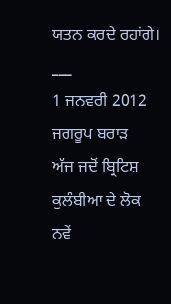ਯਤਨ ਕਰਦੇ ਰਹਾਂਗੇ।
___
1 ਜਨਵਰੀ 2012
ਜਗਰੂਪ ਬਰਾੜ
ਅੱਜ ਜਦੋਂ ਬ੍ਰਿਟਿਸ਼
ਕੁਲੰਬੀਆ ਦੇ ਲੋਕ ਨਵੇਂ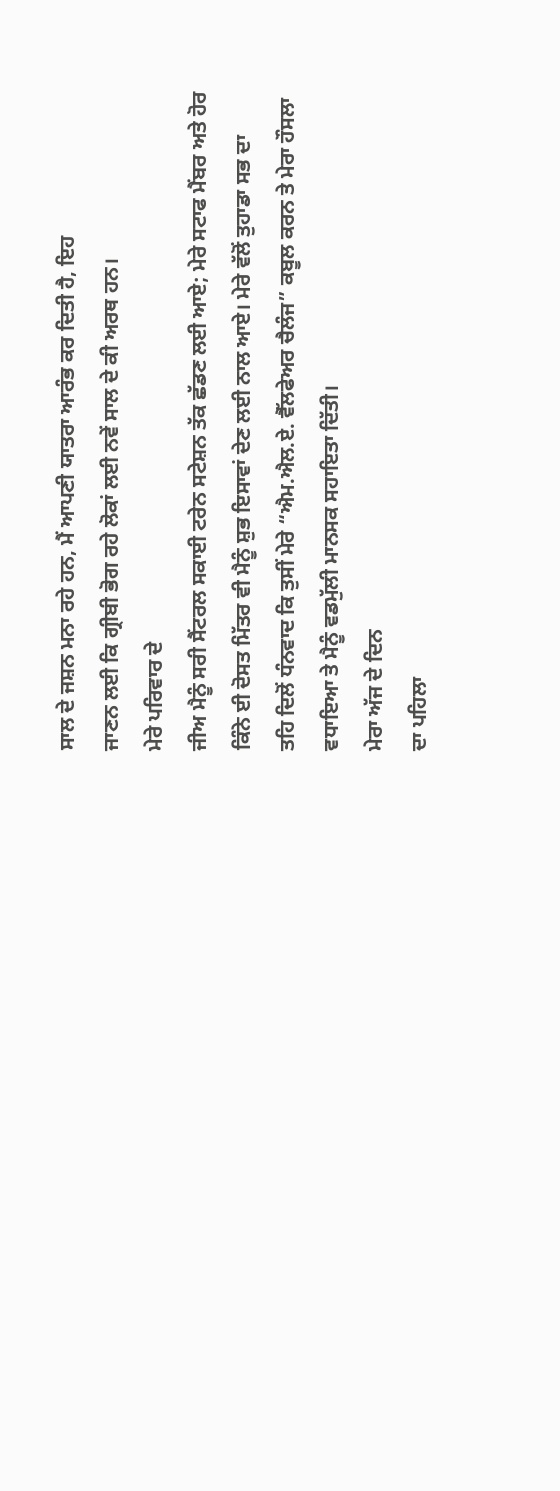ਸਾਲ ਦੇ ਜਸ਼ਨ ਮਨਾ ਰਹੇ ਹਨ, ਮੈਂ ਆਪਣੀ ਯਾਤਰਾ ਆਰੰਭ ਕਰ ਦਿਤੀ ਹੈ, ਇਹ
ਜਾਣਨ ਲਈ ਕਿ ਗ੍ਰੀਬੀ ਭੋਗ ਰਹੇ ਲੋਕਾਂ ਲਈ ਨਵੇਂ ਸਾਲ ਦੇ ਕੀ ਅਰਥ ਹਨ।
ਮੇਰੇ ਪਰਿਵਾਰ ਦੇ
ਜੀਅ ਮੈਨੂੰ ਸਰੀ ਸੈਂਟਰਲ ਸਕਾਈ ਟਰੇਨ ਸਟੇਸ਼ਨ ਤੱਕ ਛੱਡਣ ਲਈ ਆਏ; ਮੇਰੇ ਸਟਾਫ ਮੈਂਬਰ ਅਤੇ ਹੋਰ
ਕਿੰਨੇ ਈ ਦੋਸਤ ਮਿੱਤਰ ਵੀ ਮੈਨੂੰ ਸ਼ੁਭ ਇਸਾਵਾਂ ਦੇਣ ਲਈ ਨਾਲ ਆਏ। ਮੇਰੇ ਵੱਲੋਂ ਤੁਹਾਡਾ ਸਭ ਦਾ
ਤਹਿ ਦਿਲੋਂ ਧੰਨਵਾਦ ਕਿ ਤੁਸੀਂ ਮੇਰੇ “ਐਮ.ਐਲ.ਏ. ਵੈੱਲਫੇਅਰ ਚੈਲੰਜ” ਕਬੂਲ ਕਰਨ ਤੇ ਮੇਰਾ ਹੌਸਲਾ
ਵਧਾਇਆ ਤੇ ਮੈਨੂੰ ਵਡਮੁੱਲੀ ਮਾਨਸਕ ਸਹਾਇਤਾ ਦਿੱਤੀ।
ਮੇਰਾ ਅੱਜ ਦੇ ਦਿਨ
ਦਾ ਪਹਿਲਾ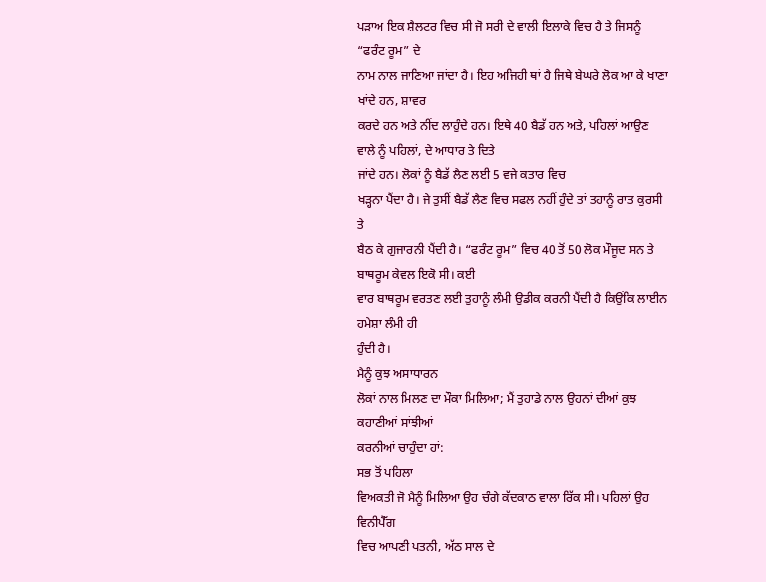ਪੜਾਅ ਇਕ ਸ਼ੈਲਟਰ ਵਿਚ ਸੀ ਜੋ ਸਰੀ ਦੇ ਵਾਲੀ ਇਲਾਕੇ ਵਿਚ ਹੈ ਤੇ ਜਿਸਨੂੰ “ਫਰੰਟ ਰੂਮ” ਦੇ
ਨਾਮ ਨਾਲ ਜਾਣਿਆ ਜਾਂਦਾ ਹੈ। ਇਹ ਅਜਿਹੀ ਥਾਂ ਹੈ ਜਿਥੇ ਬੇਘਰੇ ਲੋਕ ਆ ਕੇ ਖਾਣਾ ਖਾਂਦੇ ਹਨ, ਸ਼ਾਵਰ
ਕਰਦੇ ਹਨ ਅਤੇ ਨੀਂਦ ਲਾਹੁੰਦੇ ਹਨ। ਇਥੇ 40 ਬੈਡੱ ਹਨ ਅਤੇ, ਪਹਿਲਾਂ ਆਉਣ ਵਾਲੇ ਨੂੰ ਪਹਿਲਾਂ, ਦੇ ਆਧਾਰ ਤੇ ਦਿਤੇ
ਜਾਂਦੇ ਹਨ। ਲੋਕਾਂ ਨੂੰ ਬੈਡੱ ਲੈਣ ਲਈ 5 ਵਜੇ ਕਤਾਰ ਵਿਚ
ਖੜ੍ਹਨਾ ਪੈਂਦਾ ਹੈ। ਜੇ ਤੁਸੀਂ ਬੈਡੱ ਲੈਣ ਵਿਚ ਸਫਲ ਨਹੀਂ ਹੁੰਦੇ ਤਾਂ ਤਹਾਨੂੰ ਰਾਤ ਕੁਰਸੀ ਤੇ
ਬੈਠ ਕੇ ਗੁਜਾਰਨੀ ਪੈਂਦੀ ਹੈ। “ਫਰੰਟ ਰੂਮ” ਵਿਚ 40 ਤੋਂ 50 ਲੋਕ ਮੌਜੂਦ ਸਨ ਤੇ ਬਾਥਰੂਮ ਕੇਵਲ ਇਕੋ ਸੀ। ਕਈ
ਵਾਰ ਬਾਥਰੂਮ ਵਰਤਣ ਲਈ ਤੁਹਾਨੂੰ ਲੰਮੀ ਉਡੀਕ ਕਰਨੀ ਪੈਂਦੀ ਹੈ ਕਿਉਂਕਿ ਲਾਈਨ ਹਮੇਸ਼ਾ ਲੰਮੀ ਹੀ
ਹੁੰਦੀ ਹੈ।
ਮੈਨੂੰ ਕੁਝ ਅਸਾਧਾਰਨ
ਲੋਕਾਂ ਨਾਲ ਮਿਲਣ ਦਾ ਮੌਕਾ ਮਿਲਿਆ; ਮੈਂ ਤੁਹਾਡੇ ਨਾਲ ਉਹਨਾਂ ਦੀਆਂ ਕੁਝ ਕਹਾਣੀਆਂ ਸਾਂਝੀਆਂ
ਕਰਨੀਆਂ ਚਾਹੁੰਦਾ ਹਾਂ:
ਸਭ ਤੋਂ ਪਹਿਲਾ
ਵਿਅਕਤੀ ਜੋ ਮੈਨੂੰ ਮਿਲਿਆ ਉਹ ਚੰਗੇ ਕੱਦਕਾਠ ਵਾਲਾ ਰਿੱਕ ਸੀ। ਪਹਿਲਾਂ ਉਹ ਵਿਨੀਪੈੱਗ
ਵਿਚ ਆਪਣੀ ਪਤਨੀ, ਅੱਠ ਸਾਲ ਦੇ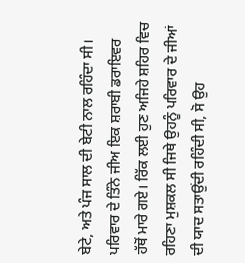ਬੇਟੇ, ਅਤੇ ਪੰਜ ਸਾਲ ਦੀ ਬੇਟੀ ਨਾਲ ਰਹਿੰਦਾ ਸੀ।
ਪਰਿਵਾਰ ਦੇ ਤਿੰਨੇ ਜੀਅ ਇਕ ਸ਼ਰਾਬੀ ਡਰਾਇਵਰ ਹੱਥੋਂ ਮਾਰੇ ਗਏ। ਰਿੱਕ ਲਈ ਹੁਣ ਅਜਿਹੇ ਸ਼ਹਿਰ ਵਿਚ
ਰਹਿਣਾ ਮੁਸ਼ਕਲ ਸੀ ਜਿਥੇ ਉਹਨੂੰ ਪਰਿਵਾਰ ਦੇ ਜੀਆਂ ਦੀ ਯਾਦ ਸਤਾਉਂਦੀ ਰਹਿੰਦੀ ਸੀ, ਸੋ ਉਹ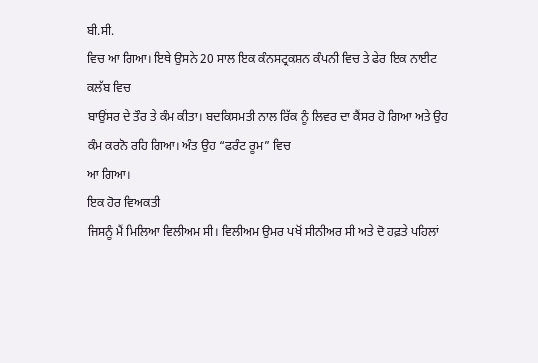ਬੀ.ਸੀ.
ਵਿਚ ਆ ਗਿਆ। ਇਥੇ ਉਸਨੇ 20 ਸਾਲ ਇਕ ਕੰਨਸਟ੍ਰਕਸ਼ਨ ਕੰਪਨੀ ਵਿਚ ਤੇ ਫੇਰ ਇਕ ਨਾਈਟ ਕਲੱਬ ਵਿਚ
ਬਾਉਂਸਰ ਦੇ ਤੌਰ ਤੇ ਕੰਮ ਕੀਤਾ। ਬਦਕਿਸਮਤੀ ਨਾਲ ਰਿੱਕ ਨੂੰ ਲਿਵਰ ਦਾ ਕੈਂਸਰ ਹੋ ਗਿਆ ਅਤੇ ਉਹ
ਕੰਮ ਕਰਨੋ ਰਹਿ ਗਿਆ। ਅੰਤ ਉਹ “ਫਰੰਟ ਰੂਮ” ਵਿਚ
ਆ ਗਿਆ।
ਇਕ ਹੋਰ ਵਿਅਕਤੀ
ਜਿਸਨੂੰ ਮੈਂ ਮਿਲਿਆ ਵਿਲੀਅਮ ਸੀ। ਵਿਲੀਅਮ ਉਮਰ ਪਖੋਂ ਸੀਨੀਅਰ ਸੀ ਅਤੇ ਦੋ ਹਫ਼ਤੇ ਪਹਿਲਾਂ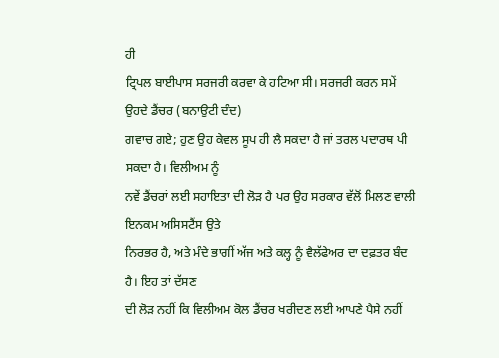ਹੀ
ਟ੍ਰਿਪਲ ਬਾਈਪਾਸ ਸਰਜਰੀ ਕਰਵਾ ਕੇ ਹਟਿਆ ਸੀ। ਸਰਜਰੀ ਕਰਨ ਸਮੇਂ ਉਹਦੇ ਡੈਂਚਰ (ਬਨਾਉਟੀ ਦੰਦ)
ਗਵਾਚ ਗਏ; ਹੁਣ ਉਹ ਕੇਵਲ ਸੂਪ ਹੀ ਲੈ ਸਕਦਾ ਹੈ ਜਾਂ ਤਰਲ ਪਦਾਰਥ ਪੀ ਸਕਦਾ ਹੈ। ਵਿਲੀਅਮ ਨੂੰ
ਨਵੇਂ ਡੈਂਚਰਾਂ ਲਈ ਸਹਾਇਤਾ ਦੀ ਲੋੜ ਹੈ ਪਰ ਉਹ ਸਰਕਾਰ ਵੱਲੋਂ ਮਿਲਣ ਵਾਲੀ ਇਨਕਮ ਅਸਿਸਟੈਂਸ ਉਤੇ
ਨਿਰਭਰ ਹੈ, ਅਤੇ ਮੰਦੇ ਭਾਗੀਂ ਅੱਜ ਅਤੇ ਕਲ੍ਹ ਨੂੰ ਵੈਲੱਫੇਅਰ ਦਾ ਦਫ਼ਤਰ ਬੰਦ ਹੈ। ਇਹ ਤਾਂ ਦੱਸਣ
ਦੀ ਲੋੜ ਨਹੀਂ ਕਿ ਵਿਲੀਅਮ ਕੋਲ ਡੈਂਚਰ ਖਰੀਦਣ ਲਈ ਆਪਣੇ ਪੈਸੇ ਨਹੀਂ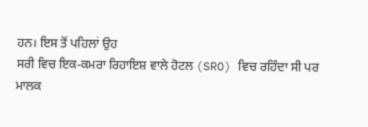ਹਨ। ਇਸ ਤੋਂ ਪਹਿਲਾਂ ਉਹ
ਸਰੀ ਵਿਚ ਇਕ-ਕਮਰਾ ਰਿਹਾਇਸ਼ ਵਾਲੇ ਹੋਟਲ (SRO) ਵਿਚ ਰਹਿੰਦਾ ਸੀ ਪਰ
ਮਾਲਕ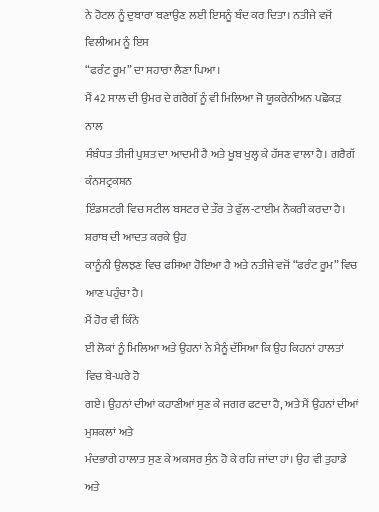ਨੇ ਹੋਟਲ ਨੂੰ ਦੁਬਾਰਾ ਬਣਾਉਣ ਲਈ ਇਸਨੂੰ ਬੰਦ ਕਰ ਦਿਤਾ। ਨਤੀਜੇ ਵਜੋਂ ਵਿਲੀਅਮ ਨੂੰ ਇਸ
“ਫਰੰਟ ਰੂਮ” ਦਾ ਸਹਾਰਾ ਲੈਣਾ ਪਿਆ।
ਮੈਂ 42 ਸਾਲ ਦੀ ਉਮਰ ਦੇ ਗਰੈਗੱ ਨੂੰ ਵੀ ਮਿਲਿਆ ਜੋ ਯੂਕਰੇਨੀਅਨ ਪਛੋਕੜ ਨਾਲ
ਸੰਬੰਧਤ ਤੀਜੀ ਪੁਸ਼ਤ ਦਾ ਆਦਮੀ ਹੈ ਅਤੇ ਖੂਬ ਖੁਲ੍ਹ ਕੇ ਹੱਸਣ ਵਾਲਾ ਹੈ। ਗਰੈਗੱ ਕੰਨਸਟ੍ਰਕਸ਼ਨ
ਇੰਡਸਟਰੀ ਵਿਚ ਸਟੀਲ ਬਸਟਰ ਦੇ ਤੌਰ ਤੇ ਫੁੱਲ-ਟਾਈਮ ਨੌਕਰੀ ਕਰਦਾ ਹੈ। ਸ਼ਰਾਬ ਦੀ ਆਦਤ ਕਰਕੇ ਉਹ
ਕਾਨੂੰਨੀ ਉਲਝਣ ਵਿਚ ਫਸਿਆ ਹੋਇਆ ਹੈ ਅਤੇ ਨਤੀਜੇ ਵਜੋਂ “ਫਰੰਟ ਰੂਮ” ਵਿਚ ਆਣ ਪਹੁੰਚਾ ਹੈ।
ਮੈਂ ਹੋਰ ਵੀ ਕਿੰਨੇ
ਈ ਲੋਕਾਂ ਨੂੰ ਮਿਲਿਆ ਅਤੇ ਉਹਨਾਂ ਨੇ ਮੈਨੂੰ ਦੱਸਿਆ ਕਿ ਉਹ ਕਿਹਨਾਂ ਹਾਲਤਾਂ ਵਿਚ ਬੇ-ਘਰੇ ਹੋ
ਗਏ। ਉਹਨਾਂ ਦੀਆਂ ਕਹਾਣੀਆਂ ਸੁਣ ਕੇ ਜਗਰ ਫਟਦਾ ਹੈ, ਅਤੇ ਮੈਂ ਉਹਨਾਂ ਦੀਆਂ ਮੁਸ਼ਕਲਾਂ ਅਤੇ
ਮੰਦਭਾਗੇ ਹਾਲਾਤ ਸੁਣ ਕੇ ਅਕਸਰ ਸੁੰਨ ਹੋ ਕੇ ਰਹਿ ਜਾਂਦਾ ਹਾਂ। ਉਹ ਵੀ ਤੁਹਾਡੇ ਅਤੇ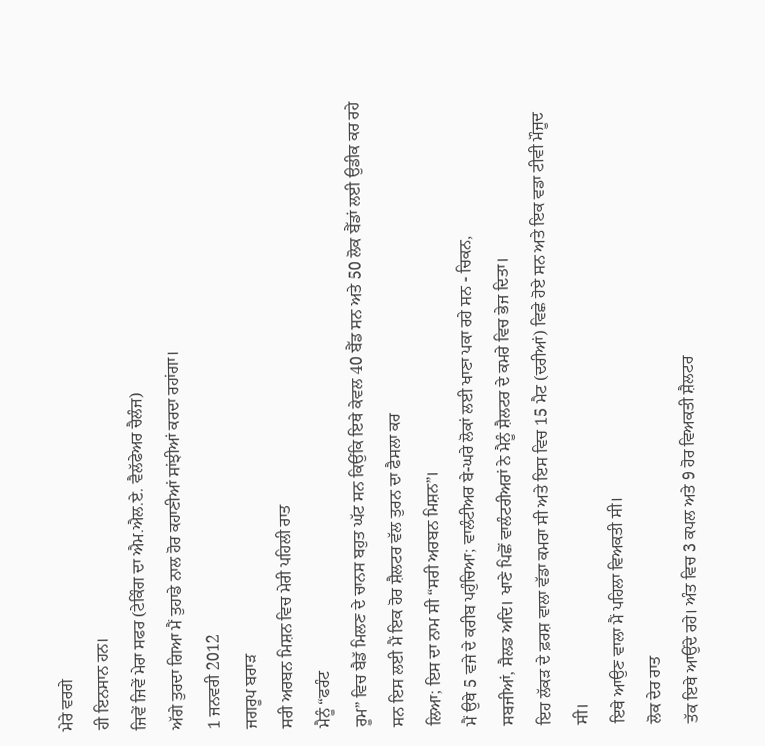ਮੇਰੇ ਵਰਗੇ
ਹੀ ਇਨਸਾਨ ਹਨ।
ਜਿਵੇਂ ਜਿਵੇਂ ਮੇਰਾ ਸਫਰ (ਟੇਕਿੰਗ ਦਾ ਐਮ.ਐਲ.ਏ. ਵੈਲੱਫੇਅਰ ਚੈਲੰਜ)
ਅੱਗੇ ਤੁਰਦਾ ਗਿਆ ਮੈਂ ਤੁਹਾਡੇ ਨਾਲ ਹੋਰ ਕਹਾਣੀਆਂ ਸਾਂਝੀਆਂ ਕਰਦਾ ਰਹਾਂਗਾ।
1 ਜਨਵਰੀ 2012
ਜਗਰੂਪ ਬਰਾੜ
ਸਰੀ ਅਰਬਨ ਮਿਸ਼ਨ ਵਿਚ ਮੇਰੀ ਪਹਿਲੀ ਰਾਤ
ਮੈਨੂੰ “ਫਰੰਟ
ਰੂਮ” ਵਿਚ ਬੈਡੱ ਮਿਲਣ ਦੇ ਚਾਨਸ ਬਹੁਤ ਘੱਟ ਸਨ ਕਿਉਂਕਿ ਇਥੇ ਕੇਵਲ 40 ਬੈੱਡ ਸਨ ਅਤੇ 50 ਲੋਕ ਬੈੱਡਾਂ ਲਈ ਉਡੀਕ ਕਰ ਰਹੇ ਸਨ ਇਸ ਲਈ ਮੈਂ ਇਕ ਹੋਰ ਸ਼ੈਲਟਰ ਵੱਲ ਤੁਰਨ ਦਾ ਫੈਸਲਾ ਕਰ
ਲਿਆ; ਇਸ ਦਾ ਨਾਮ ਸੀ “ਸਰੀ ਅਰਬਨ ਮਿਸ਼ਨ”।
ਮੈਂ ਉਥੇ 5 ਵਜੇ ਦੇ ਕਰੀਬ ਪਹੁੰਚਿਆ; ਵਾਲੰਟੀਅਰ ਬੇ-ਘਰੇ ਲੋਕਾਂ ਲਈ ਖਾਣਾ ਪਕਾ ਰਹੇ ਸਨ - ਚਿਕਨ,
ਸਬਜੀਆਂ, ਸੈਲਡ ਅਦਿ। ਖਾਣੇ ਪਿਛੋਂ ਵਾਲੰਟਰੀਅਰਾਂ ਨੇ ਮੈਨੂੰ ਸ਼ੈਲਟਰ ਦੇ ਕਮਰੇ ਵਿਚ ਭੇਜ ਦਿਤਾ।
ਇਹ ਲੱਕੜ ਦੇ ਫ਼ਰਸ਼ ਵਾਲਾ ਵੱਡਾ ਕਮਰਾ ਸੀ ਅਤੇ ਇਸ ਵਿਚ 15 ਮੈਟ (ਦਰੀਆਂ) ਵਿਛੇ ਹੋਏ ਸਨ ਅਤੇ ਇਕ ਵਡਾ ਟੀਵੀ ਮੌਜੂਦ ਸੀ।
ਇਥੇ ਆਉਣ ਵਾਲਾ ਮੈਂ ਪਹਿਲਾ ਵਿਅਕਤੀ ਸੀ।
ਲੋਕ ਦੇਰ ਰਾਤ
ਤੱਕ ਇਥੇ ਆਉਂਦੇ ਰਹੇ। ਅੰਤ ਵਿਚ 3 ਕਪਲ ਅਤੇ 9 ਹੋਰ ਵਿਅਕਤੀ ਸ਼ੈਲਟਰ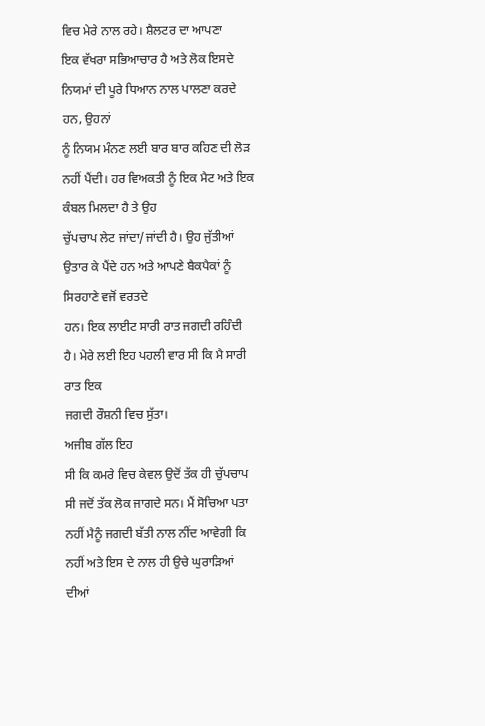ਵਿਚ ਮੇਰੇ ਨਾਲ ਰਹੇ। ਸ਼ੈਲਟਰ ਦਾ ਆਪਣਾ
ਇਕ ਵੱਖਰਾ ਸਭਿਆਚਾਰ ਹੈ ਅਤੇ ਲੋਕ ਇਸਦੇ ਨਿਯਮਾਂ ਦੀ ਪੂਰੇ ਧਿਆਨ ਨਾਲ ਪਾਲਣਾ ਕਰਦੇ ਹਨ, ਉਹਨਾਂ
ਨੂੰ ਨਿਯਮ ਮੰਨਣ ਲਈ ਬਾਰ ਬਾਰ ਕਹਿਣ ਦੀ ਲੋੜ ਨਹੀਂ ਪੈਂਦੀ। ਹਰ ਵਿਅਕਤੀ ਨੂੰ ਇਕ ਮੈਟ ਅਤੇ ਇਕ ਕੰਬਲ ਮਿਲਦਾ ਹੈ ਤੇ ਉਹ
ਚੁੱਪਚਾਪ ਲੇਟ ਜਾਂਦਾ/ਜਾਂਦੀ ਹੈ। ਉਹ ਜੁੱਤੀਆਂ ਉਤਾਰ ਕੇ ਪੈਂਦੇ ਹਨ ਅਤੇ ਆਪਣੇ ਬੈਕਪੈਕਾਂ ਨੂੰ ਸਿਰਹਾਣੇ ਵਜੋਂ ਵਰਤਦੇ
ਹਨ। ਇਕ ਲਾਈਟ ਸਾਰੀ ਰਾਤ ਜਗਦੀ ਰਹਿੰਦੀ ਹੈ। ਮੇਰੇ ਲਈ ਇਹ ਪਹਲੀ ਵਾਰ ਸੀ ਕਿ ਮੈ ਸਾਰੀ ਰਾਤ ਇਕ
ਜਗਦੀ ਰੌਸ਼ਨੀ ਵਿਚ ਸੁੱਤਾ।
ਅਜੀਬ ਗੱਲ ਇਹ
ਸੀ ਕਿ ਕਮਰੇ ਵਿਚ ਕੇਵਲ ਉਦੋਂ ਤੱਕ ਹੀ ਚੁੱਪਚਾਪ ਸੀ ਜਦੋਂ ਤੱਕ ਲੋਕ ਜਾਗਦੇ ਸਨ। ਮੈਂ ਸੋਚਿਆ ਪਤਾ
ਨਹੀਂ ਮੈਨੂੰ ਜਗਦੀ ਬੱਤੀ ਨਾਲ ਨੀਂਦ ਆਵੇਗੀ ਕਿ ਨਹੀਂ ਅਤੇ ਇਸ ਦੇ ਨਾਲ ਹੀ ਉਚੇ ਘੁਰਾੜਿਆਂ ਦੀਆਂ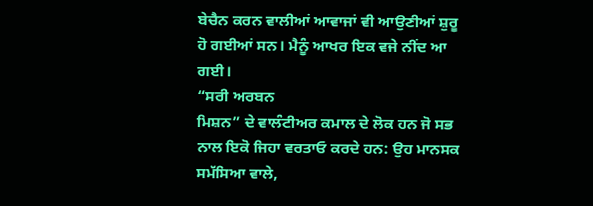ਬੇਚੈਨ ਕਰਨ ਵਾਲੀਆਂ ਆਵਾਜਾਂ ਵੀ ਆਉਣੀਆਂ ਸ਼ੁਰੂ ਹੋ ਗਈਆਂ ਸਨ। ਮੈਨੂੰ ਆਖਰ ਇਕ ਵਜੇ ਨੀਂਦ ਆ ਗਈ।
“ਸਰੀ ਅਰਬਨ
ਮਿਸ਼ਨ” ਦੇ ਵਾਲੰਟੀਅਰ ਕਮਾਲ ਦੇ ਲੋਕ ਹਨ ਜੋ ਸਭ ਨਾਲ ਇਕੋ ਜਿਹਾ ਵਰਤਾਓ ਕਰਦੇ ਹਨ: ਉਹ ਮਾਨਸਕ
ਸਮੱਸਿਆ ਵਾਲੇ,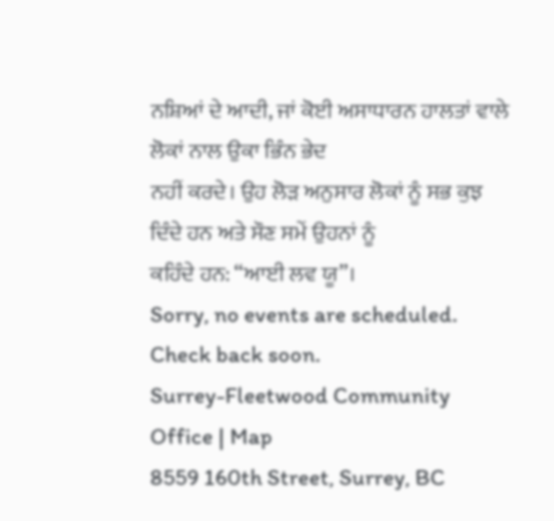ਨਸ਼ਿਆਂ ਦੇ ਆਦੀ, ਜਾਂ ਕੋਈ ਅਸਾਧਾਰਨ ਹਾਲਤਾਂ ਵਾਲੇ ਲੋਕਾਂ ਨਾਲ ਉਕਾ ਭਿੰਨ ਭੇਦ
ਨਹੀਂ ਕਰਦੇ। ਉਹ ਲੋੜ ਅਨੁਸਾਰ ਲੋਕਾਂ ਨੂੰ ਸਭ ਕੁਝ ਦਿੰਦੇ ਹਨ ਅਤੇ ਸੌਣ ਸਮੇਂ ਉਹਨਾਂ ਨੂੰ
ਕਹਿੰਦੇ ਹਨ: “ਆਈ ਲਵ ਯੂ”।
Sorry, no events are scheduled. Check back soon.
Surrey-Fleetwood Community Office | Map
8559 160th Street, Surrey, BC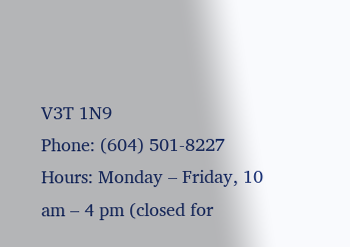V3T 1N9
Phone: (604) 501-8227
Hours: Monday – Friday, 10 am – 4 pm (closed for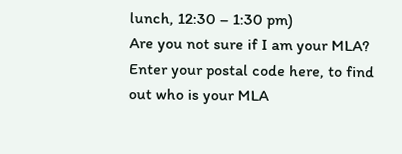lunch, 12:30 – 1:30 pm)
Are you not sure if I am your MLA? Enter your postal code here, to find out who is your MLA